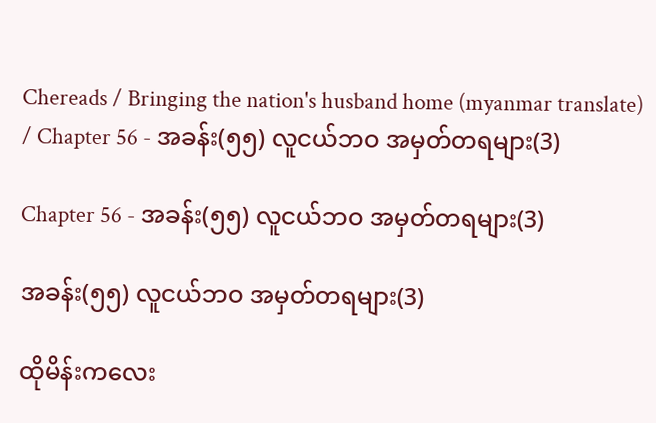Chereads / Bringing the nation's husband home (myanmar translate) / Chapter 56 - အခန်း(၅၅) လူငယ်ဘဝ အမှတ်တရများ(3)

Chapter 56 - အခန်း(၅၅) လူငယ်ဘဝ အမှတ်တရများ(3)

အခန်း(၅၅) လူငယ်ဘဝ အမှတ်တရများ(3)

ထိုမိန်းကလေး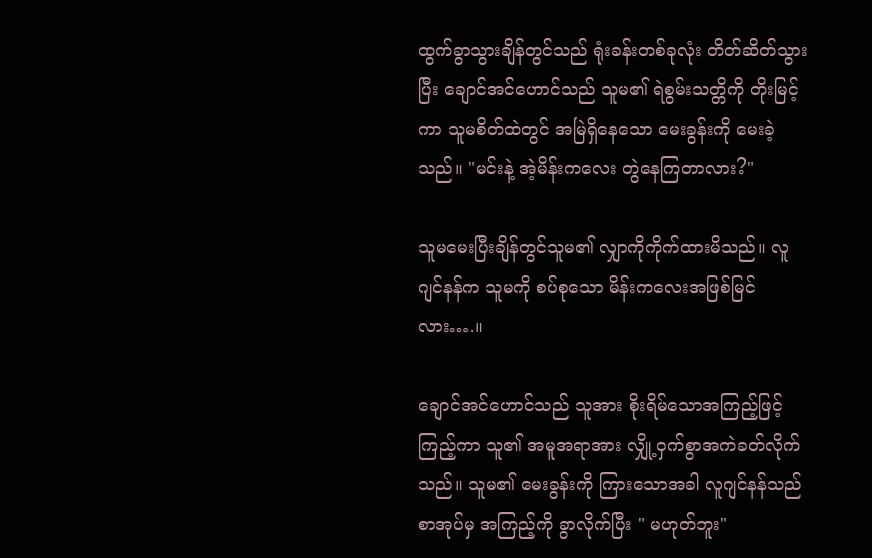ထွက်ခွာသွားချိန်တွင်သည် ရုံးခန်းတစ်ခုလုံး တိတ်ဆိတ်သွားပြီး ချောင်အင်ဟောင်သည် သူမ၏ ရဲစွမ်းသတ္တိကို တိုးမြင့်ကာ သူမစိတ်ထဲတွင် အမြဲရှိနေသော မေးခွန်းကို မေးခဲ့သည်။ "မင်းနဲ့ အဲ့မိန်းကလေး တွဲနေကြတာလား?"

သူမမေးပြီးချိန်တွင်သူမ၏ လျှာကိုကိုက်ထားမိသည်။ လူဂျင်နန်က သူမကို စပ်စုသော မိန်းကလေးအဖြစ်မြင်လား….။

ချောင်အင်ဟောင်သည် သူအား စိုးရိမ်သောအကြည့်ဖြင့် ကြည့်ကာ သူ၏ အမူအရာအား လျှို့ဝှက်စွာအကဲခတ်လိုက်သည်။ သူမ၏ မေးခွန်းကို ကြားသောအခါ လူဂျင်နန်သည် စာအုပ်မှ အကြည့်ကို ခွာလိုက်ပြီး " မဟုတ်ဘူး"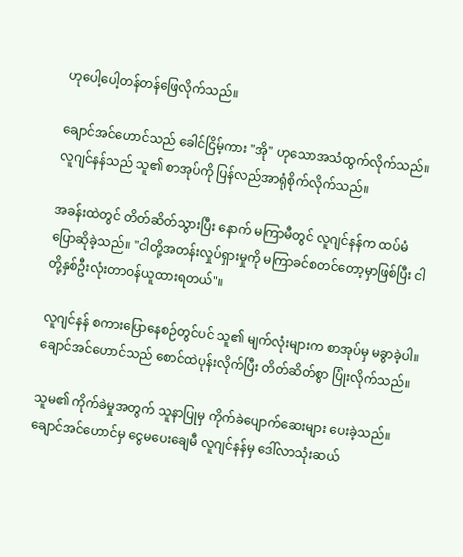ဟုပေါ့ပေါ့တန်တန်ဖြေလိုက်သည်။

ချောင်အင်ဟောင်သည် ခေါင်ငြိမ့်ကား "အို" ဟုသောအသံထွက်လိုက်သည်။ လူဂျင်နန်သည် သူ၏ စာအုပ်ကို ပြန်လည်အာရုံစိုက်လိုက်သည်။

အခန်းထဲတွင် တိတ်ဆိတ်သွားပြီး နောက် မကြာမီတွင် လူဂျင်နန်က ထပ်မံပြောဆိုခဲ့သည်။ "ငါတို့အတန်းလှုပ်ရှားမှုကို မကြာခင်စတင်တော့မှာဖြစ်ပြီး ငါတို့နှစ်ဦးလုံးတာဝန်ယူထားရတယ်"။

လူဂျင်နန် စကားပြောနေစဉ်တွင်ပင် သူ၏ မျက်လုံးများက စာအုပ်မှ မခွာခဲ့ပါ။ ချောင်အင်ဟောင်သည် စောင်ထဲပုန်းလိုက်ပြီး တိတ်ဆိတ်စွာ ပြုံးလိုက်သည်။

သူမ၏ ကိုက်ခဲမှုအတွက် သူနာပြုမှ ကိုက်ခဲပျောက်ဆေးများ ပေးခဲ့သည်။ ချောင်အင်ဟောင်မှ ငွေမပေးချေမီ လူဂျင်နန်မှ ဒေါ်လာသုံးဆယ်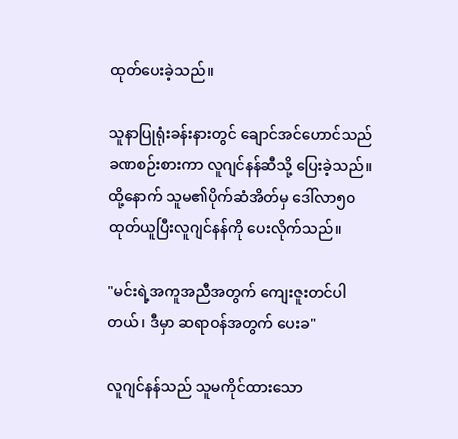ထုတ်ပေးခဲ့သည်။

သူနာပြုရုံးခန်းနားတွင် ချောင်အင်ဟောင်သည် ခဏစဉ်းစားကာ လူဂျင်နန်ဆီသို့ ပြေးခဲ့သည်။ ထို့နောက် သူမ၏ပိုက်ဆံအိတ်မှ ဒေါ်လာ၅၀ ထုတ်ယူပြီးလူဂျင်နန်ကို ပေးလိုက်သည်။

"မင်းရဲ့အကူအညီအတွက် ကျေးဇူးတင်ပါတယ်၊ ဒီမှာ ဆရာဝန်အတွက် ပေးခ"

လူဂျင်နန်သည် သူမကိုင်ထားသော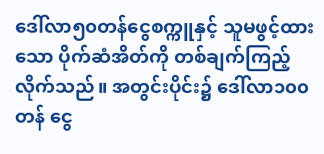ဒေါ်လာ၅၀တန်ငွေစက္ကူနှင့် သူမဖွင့်ထားသော ပိုက်ဆံအိတ်ကို တစ်ချက်ကြည့်လိုက်သည်။ အတွင်းပိုင်း၌ ဒေါ်လာ၁၀၀ တန် ငွေ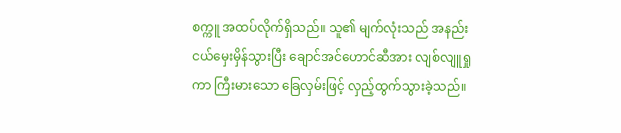စက္ကူ အထပ်လိုက်ရှိသည်။ သူ၏ မျက်လုံးသည် အနည်းငယ်မှေးမှိန်သွားပြီး ချောင်အင်ဟောင်ဆီအား လျစ်လျူရှုကာ ကြီးမားသော ခြေလှမ်းဖြင့် လှည့်ထွက်သွားခဲ့သည်။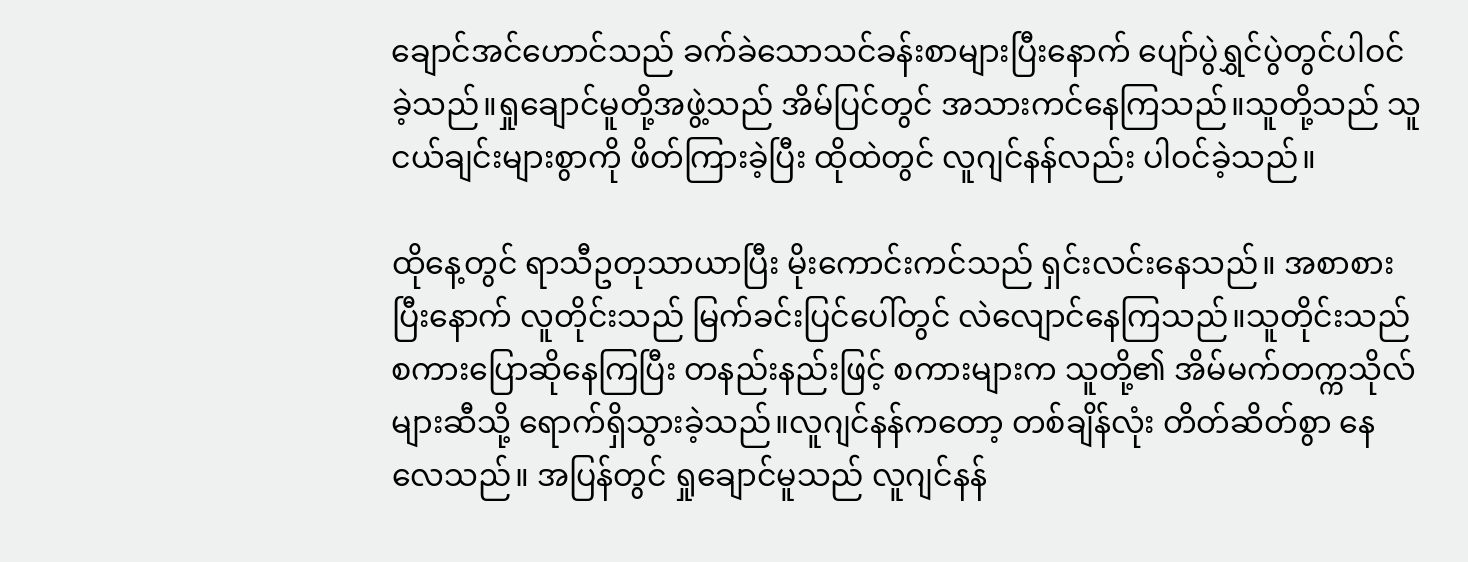ချောင်အင်ဟောင်သည် ခက်ခဲသောသင်ခန်းစာများပြီးနောက် ပျော်ပွဲရွှင်ပွဲတွင်ပါဝင်ခဲ့သည်။ရှုချောင်မူတို့အဖွဲ့သည် အိမ်ပြင်တွင် အသားကင်နေကြသည်။သူတို့သည် သူငယ်ချင်းများစွာကို ဖိတ်ကြားခဲ့ပြီး ထိုထဲတွင် လူဂျင်နန်လည်း ပါဝင်ခဲ့သည်။

ထိုနေ့တွင် ရာသီဥတုသာယာပြီး မိုးကောင်းကင်သည် ရှင်းလင်းနေသည်။ အစာစားပြီးနောက် လူတိုင်းသည် မြက်ခင်းပြင်ပေါ်တွင် လဲလျောင်နေကြသည်။သူတိုင်းသည် စကားပြောဆိုနေကြပြီး တနည်းနည်းဖြင့် စကားများက သူတို့၏ အိမ်မက်တက္ကသိုလ်များဆီသို့ ရောက်ရှိသွားခဲ့သည်။လူဂျင်နန်ကတော့ တစ်ချိန်လုံး တိတ်ဆိတ်စွာ နေလေသည်။ အပြန်တွင် ရှုချောင်မူသည် လူဂျင်နန်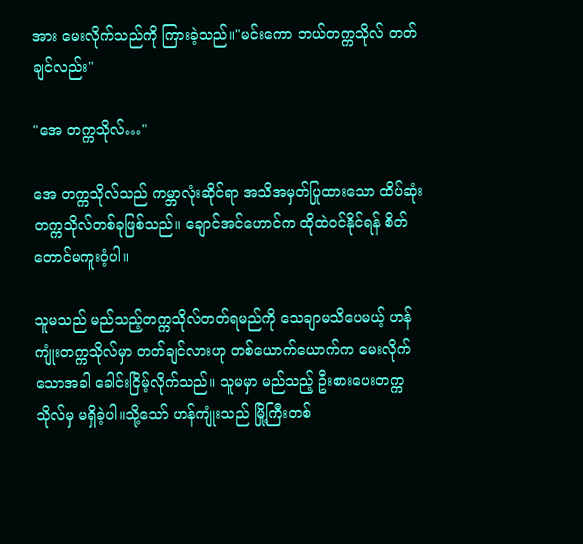အား မေးလိုက်သည်ကို ကြားခဲ့သည်။"မင်းကော ဘယ်တက္ကသိုလ် တတ်ချင်လည်း"

"အေ တက္ကသိုလ်…"

အေ တက္ကသိုလ်သည် ကမ္ဘာလုံးဆိုင်ရာ အသိအမှတ်ပြုထားသော ထိပ်ဆုံး တက္ကသိုလ်တစ်ခုဖြစ်သည်။ ချောင်အင်ဟောင်က ထိုထဲဝင်နိုင်ရန် စိတ်တောင်မကူးဝံ့ပါ။

သူမသည် မည်သည့်တက္ကသိုလ်တတ်ရမည်ကို သေချာမသိပေမယ့် ဟန်ကျုံးတက္ကသိုလ်မှာ တတ်ချင်လားဟု တစ်ယောက်ယောက်က မေးလိုက်သောအခါ ခေါင်းငြိမ့်လိုက်သည်။ သူမမှာ မည်သည့် ဦးစားပေးတက္ကသိုလ်မှ မရှိခဲ့ပါ။သို့သော် ဟန်ကျုံးသည် မြို့ကြီးတစ်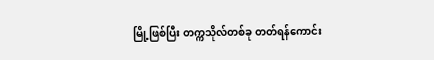မြို့ဖြစ်ပြီး တက္ကသိုလ်တစ်ခု တတ်ရန်ကောင်း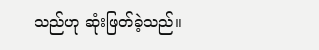သည်ဟု ဆုံးဖြတ်ခဲ့သည်။